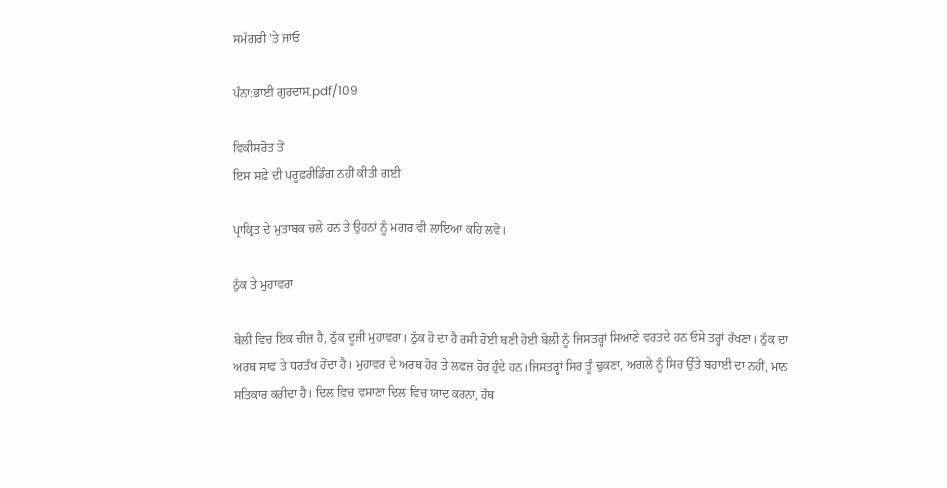ਸਮੱਗਰੀ 'ਤੇ ਜਾਓ

ਪੰਨਾ:ਭਾਈ ਗੁਰਦਾਸ.pdf/109

ਵਿਕੀਸਰੋਤ ਤੋਂ
ਇਸ ਸਫ਼ੇ ਦੀ ਪਰੂਫ਼ਰੀਡਿੰਗ ਨਹੀਂ ਕੀਤੀ ਗਈ

ਪ੍ਰਾਕ੍ਰਿਤ ਦੇ ਮੁਤਾਬਕ ਚਲੇ ਹਨ ਤੇ ਉਹਨਾਂ ਨੂੰ ਮਗਰ ਵੀ ਲਾਇਆ ਕਹਿ ਲਵੋ।

ਠੁੱਕ ਤੇ ਮੁਹਾਵਰਾ

ਬੋਲੀ ਵਿਚ ਇਕ ਚੀਜ਼ ਹੈ, ਠੁੱਕ ਦੂਜੀ ਮੁਹਾਵਰਾ। ਠੁੱਕ ਹੋ ਦਾ ਹੈ ਰਸੀ ਹੋਈ ਬਣੀ ਹੋਈ ਬੋਲੀ ਨੂੰ ਜਿਸਤਰ੍ਹਾਂ ਸਿਆਣੇ ਵਰਤਦੇ ਹਨ ਓਸੇ ਤਰ੍ਹਾਂ ਰੱਖਣਾ। ਠੁੱਕ ਦਾ ਅਰਥ ਸਾਫ ਤੇ ਧਰਤੱਖ ਹੋਂਦਾ ਹੈ। ਮੁਹਾਵਰ ਦੇ ਅਰਥ ਹੋਰ ਤੇ ਲਫਜ਼ ਹੋਰ ਹੁੰਦੇ ਹਨ।ਜਿਸਤਰ੍ਹਾਂ ਸਿਰ ਤੂੰ ਢੁਕਣਾ, ਅਗਲੇ ਨੂੰ ਸਿਰ ਉੱਤੇ ਬਹਾਈ ਦਾ ਨਹੀਂ, ਮਾਨ ਸਤਿਕਾਰ ਕਰੀਦਾ ਹੈ। ਦਿਲ ਵਿਚ ਵਸਾਣਾ ਦਿਲ ਵਿਚ ਯਾਦ ਕਰਨਾ, ਹੱਥ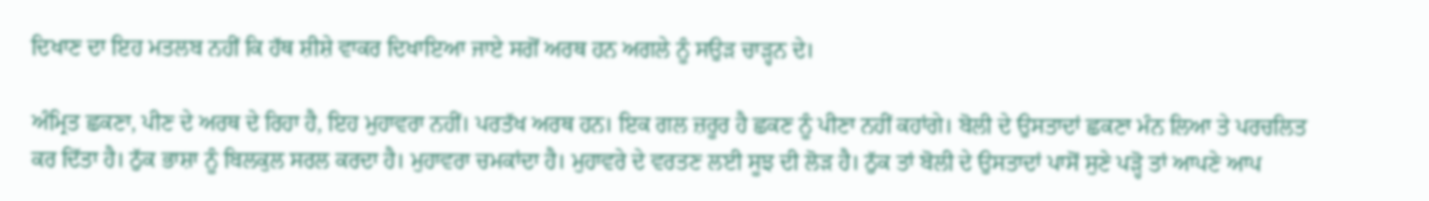ਦਿਖਾਣ ਦਾ ਇਹ ਮਤਲਬ ਨਹੀਂ ਕਿ ਹੱਥ ਸ਼ੀਸ਼ੇ ਵਾਕਰ ਦਿਖਾਇਆ ਜਾਏ ਸਗੋਂ ਅਰਥ ਹਨ ਅਗਲੇ ਨੂੰ ਸਉੜ ਚਾੜ੍ਹਨ ਦੇ।

ਅੰਮ੍ਰਿਤ ਛਕਣਾ, ਪੀਣ ਦੇ ਅਰਥ ਦੇ ਰਿਹਾ ਹੈ, ਇਹ ਮੁਹਾਵਰਾ ਨਹੀਂ। ਪਰਤੱਖ ਅਰਥ ਹਨ। ਇਕ ਗਲ ਜ਼ਰੂਰ ਹੈ ਛਕਣ ਨੂੰ ਪੀਣਾ ਨਹੀਂ ਕਹਾਂਗੇ। ਬੋਲੀ ਦੇ ਉਸਤਾਦਾਂ ਛਕਣਾ ਮੰਨ ਲਿਆ ਤੇ ਪਰਚਲਿਤ ਕਰ ਦਿੱਤਾ ਹੈ। ਠੁੱਕ ਭਾਸ਼ਾ ਨੂੰ ਬਿਲਕੁਲ ਸਰਲ ਕਰਦਾ ਹੈ। ਮੁਹਾਵਰਾ ਚਮਕਾਂਦਾ ਹੈ। ਮੁਹਾਵਰੇ ਦੇ ਵਰਤਣ ਲਈ ਸੂਝ ਦੀ ਲੋੜ ਹੈ। ਠੁੱਕ ਤਾਂ ਬੋਲੀ ਦੇ ਉਸਤਾਦਾਂ ਪਾਸੋਂ ਸੁਣੇ ਪੜ੍ਹੋ ਤਾਂ ਆਪਣੇ ਆਪ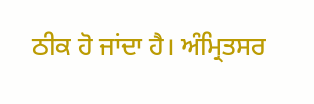ਠੀਕ ਹੋ ਜਾਂਦਾ ਹੈ। ਅੰਮ੍ਰਿਤਸਰ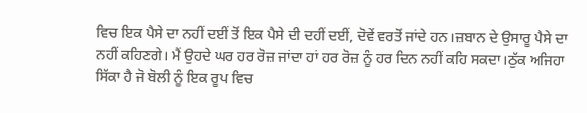ਵਿਚ ਇਕ ਪੈਸੇ ਦਾ ਨਹੀਂ ਦਈਂ ਤੋਂ ਇਕ ਪੈਸੇ ਦੀ ਦਹੀਂ ਦਈਂ, ਦੋਵੇਂ ਵਰਤੋਂ ਜਾਂਦੇ ਹਨ।ਜ਼ਬਾਨ ਦੇ ਉਸਾਰੂ ਪੈਸੇ ਦਾ ਨਹੀਂ ਕਹਿਣਗੇ। ਮੈਂ ਉਹਦੇ ਘਰ ਹਰ ਰੋਜ਼ ਜਾਂਦਾ ਹਾਂ ਹਰ ਰੋਜ਼ ਨੂੰ ਹਰ ਦਿਨ ਨਹੀਂ ਕਹਿ ਸਕਦਾ।ਠੁੱਕ ਅਜਿਹਾ ਸਿੱਕਾ ਹੈ ਜੋ ਬੋਲੀ ਨੂੰ ਇਕ ਰੂਪ ਵਿਚ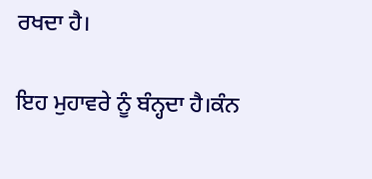ਰਖਦਾ ਹੈ।

ਇਹ ਮੁਹਾਵਰੇ ਨੂੰ ਬੰਨ੍ਹਦਾ ਹੈ।ਕੰਨ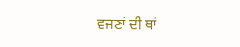ਵਜਣਾਂ ਦੀ ਥਾਂ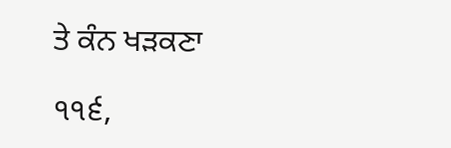ਤੇ ਕੰਨ ਖੜਕਣਾ

੧੧੬,